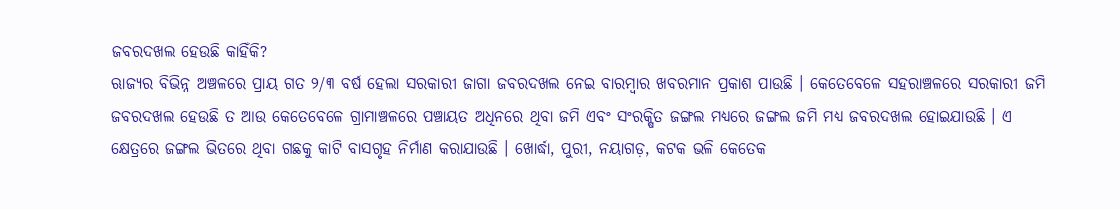ଜବରଦଖଲ ହେଉଛି କାହିଁକି?
ଋାଜ୍ୟର ବିଭିନ୍ନ ଅଞ୍ଚଳରେ ପ୍ରାୟ ଗତ ୨/୩ ବର୍ଷ ହେଲା ସରକାରୀ ଜାଗା ଜବରଦଖଲ ନେଇ ବାରମ୍ବାର ଖବରମାନ ପ୍ରକାଶ ପାଉଛି । କେତେବେଳେ ସହରାଞ୍ଚଳରେ ସରକାରୀ ଜମି ଜବରଦଖଲ ହେଉଛି ତ ଆଉ କେତେବେଳେ ଗ୍ରାମାଞ୍ଚଳରେ ପଞ୍ଚାୟତ ଅଧିନରେ ଥିବା ଜମି ଏବଂ ସଂରକ୍ଷିତ ଜଙ୍ଗଲ ମଧ୍ୟରେ ଜଙ୍ଗଲ ଜମି ମଧ୍ୟ ଜବରଦଖଲ ହୋଇଯାଉଛି । ଏ କ୍ଷେତ୍ରରେ ଜଙ୍ଗଲ ଭିତରେ ଥିବା ଗଛକୁ କାଟି ବାସଗୃହ ନିର୍ମାଣ କରାଯାଉଛି । ଖୋର୍ଦ୍ଧା, ପୁରୀ, ନୟାଗଡ଼, କଟକ ଭଳି କେତେକ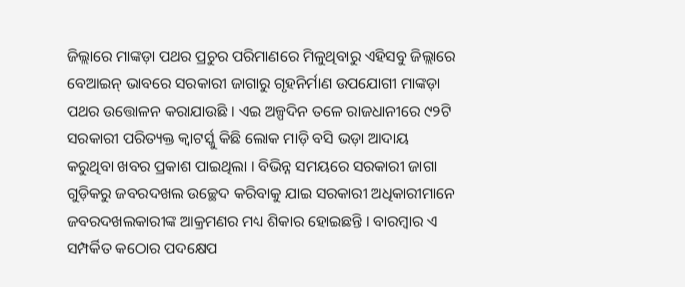ଜିଲ୍ଲାରେ ମାଙ୍କଡ଼ା ପଥର ପ୍ରଚୁର ପରିମାଣରେ ମିଳୁଥିବାରୁ ଏହିସବୁ ଜିଲ୍ଲାରେ ବେଆଇନ୍ ଭାବରେ ସରକାରୀ ଜାଗାରୁ ଗୃହନିର୍ମାଣ ଉପଯୋଗୀ ମାଙ୍କଡ଼ା ପଥର ଉତ୍ତୋଳନ କରାଯାଉଛି । ଏଇ ଅଳ୍ପଦିନ ତଳେ ରାଜଧାନୀରେ ୯୨ଟି ସରକାରୀ ପରିତ୍ୟକ୍ତ କ୍ୱାଟର୍ସ୍କୁ କିଛି ଲୋକ ମାଡ଼ି ବସି ଭଡ଼ା ଆଦାୟ କରୁଥିବା ଖବର ପ୍ରକାଶ ପାଇଥିଲା । ବିଭିନ୍ନ ସମୟରେ ସରକାରୀ ଜାଗା ଗୁଡ଼ିକରୁ ଜବରଦଖଲ ଉଚ୍ଛେଦ କରିବାକୁ ଯାଇ ସରକାରୀ ଅଧିକାରୀମାନେ ଜବରଦଖଲକାରୀଙ୍କ ଆକ୍ରମଣର ମଧ୍ୟ ଶିକାର ହୋଇଛନ୍ତି । ବାରମ୍ବାର ଏ ସମ୍ପର୍କିତ କଠୋର ପଦକ୍ଷେପ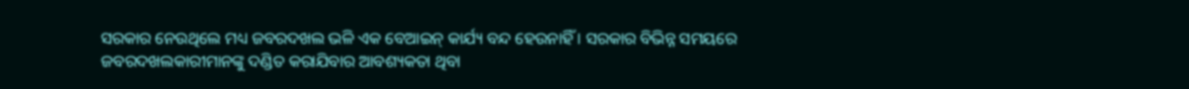ସରକାର ନେଉଥିଲେ ମଧ୍ୟ ଜବରଦଖଲ ଭଳି ଏକ ବେଆଇନ୍ କାର୍ଯ୍ୟ ବନ୍ଦ ହେଉନାହିଁ । ସରକାର ବିଭିନ୍ନ ସମୟରେ ଜବରଦଖଲକାରୀମାନଙ୍କୁ ଦଣ୍ଡିତ କରାଯିବାର ଆବଶ୍ୟକତା ଥିବା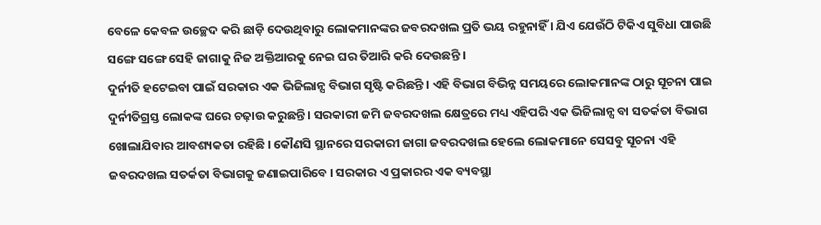ବେଳେ କେବଳ ଉଚ୍ଛେଦ କରି ଛାଡ଼ି ଦେଉଥିବାରୁ ଲୋକମାନଙ୍କର ଜବରଦଖଲ ପ୍ରତି ଭୟ ରହୁନାହିଁ । ଯିଏ ଯେଉଁଠି ଟିକିଏ ସୁବିଧା ପାଉଛି ସଙ୍ଗେ ସଙ୍ଗେ ସେହି ଜାଗାକୁ ନିଜ ଅକ୍ତିଆରକୁ ନେଇ ଘର ତିଆରି କରି ଦେଉଛନ୍ତି ।
ଦୁର୍ନୀତି ହଟେଇବା ପାଇଁ ସରକାର ଏକ ଭିଜିଲାନ୍ସ ବିଭାଗ ସୃଷ୍ଟି କରିଛନ୍ତି । ଏହି ବିଭାଗ ବିଭିନ୍ନ ସମୟରେ ଲୋକମାନଙ୍କ ଠାରୁ ସୂଚନା ପାଇ ଦୁର୍ନୀତିଗ୍ରସ୍ତ ଲୋକଙ୍କ ଘରେ ଚଢ଼ାଉ କରୁଛନ୍ତି । ସରକାରୀ ଜମି ଜବରଦଖଲ କ୍ଷେତ୍ରରେ ମଧ୍ୟ ଏହିପରି ଏକ ଭିଜିଲାନ୍ସ ବା ସତର୍କତା ବିଭାଗ ଖୋଲାଯିବାର ଆବଶ୍ୟକତା ରହିଛି । କୌଣସି ସ୍ଥାନରେ ସରକାରୀ ଜାଗା ଜବରଦଖଲ ହେଲେ ଲୋକମାନେ ସେସବୁ ସୂଚନା ଏହି ଜବରଦଖଲ ସତର୍କତା ବିଭାଗକୁ ଜଣାଇପାରିବେ । ସରକାର ଏ ପ୍ରକାରର ଏକ ବ୍ୟବସ୍ଥା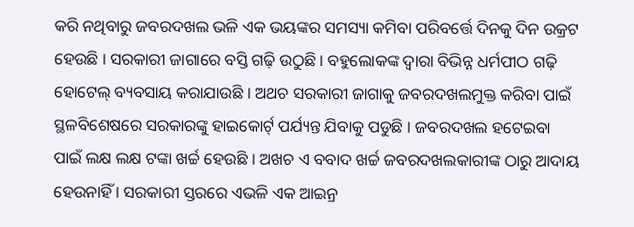କରି ନଥିବାରୁ ଜବରଦଖଲ ଭଳି ଏକ ଭୟଙ୍କର ସମସ୍ୟା କମିବା ପରିବର୍ତ୍ତେ ଦିନକୁ ଦିନ ଉକ୍ରଟ ହେଉଛି । ସରକାରୀ ଜାଗାରେ ବସ୍ତି ଗଢ଼ି ଉଠୁଛି । ବହୁଲୋକଙ୍କ ଦ୍ୱାରା ବିଭିନ୍ନ ଧର୍ମପୀଠ ଗଢ଼ି ହୋଟେଲ୍ ବ୍ୟବସାୟ କରାଯାଉଛି । ଅଥଚ ସରକାରୀ ଜାଗାକୁ ଜବରଦଖଲମୁକ୍ତ କରିବା ପାଇଁ ସ୍ଥଳବିଶେଷରେ ସରକାରଙ୍କୁ ହାଇକୋର୍ଟ୍ ପର୍ଯ୍ୟନ୍ତ ଯିବାକୁ ପଡୁଛି । ଜବରଦଖଲ ହଟେଇବା ପାଇଁ ଲକ୍ଷ ଲକ୍ଷ ଟଙ୍କା ଖର୍ଚ୍ଚ ହେଉଛି । ଅଖଚ ଏ ବବାଦ ଖର୍ଚ୍ଚ ଜବରଦଖଲକାରୀଙ୍କ ଠାରୁ ଆଦାୟ ହେଉନାହିଁ । ସରକାରୀ ସ୍ତରରେ ଏଭଳି ଏକ ଆଇନ୍ର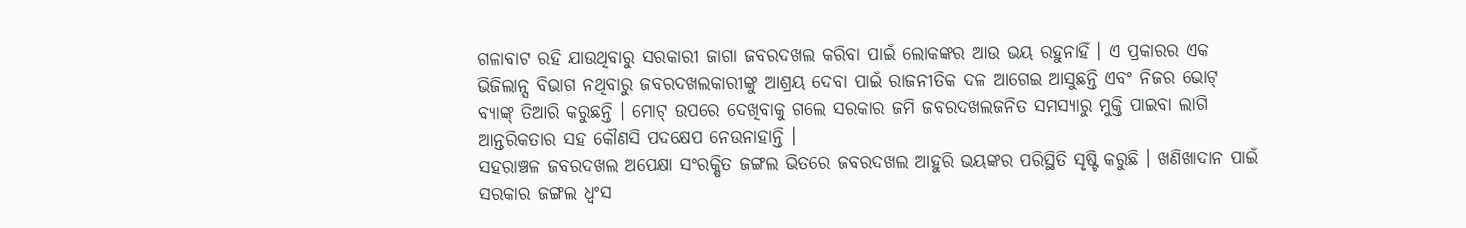ଗଳାବାଟ ରହି ଯାଉଥିବାରୁ ସରକାରୀ ଜାଗା ଜବରଦଖଲ କରିବା ପାଇଁ ଲୋକଙ୍କର ଆଉ ଭୟ ରହୁନାହିଁ । ଏ ପ୍ରକାରର ଏକ ଭିଜିଲାନ୍ସ ବିଭାଗ ନଥିବାରୁ ଜବରଦଖଲକାରୀଙ୍କୁ ଆଶ୍ରୟ ଦେବା ପାଇଁ ରାଜନୀତିକ ଦଳ ଆଗେଇ ଆସୁଛନ୍ତି ଏବଂ ନିଜର ଭୋଟ୍ ବ୍ୟାଙ୍କ୍ ତିଆରି କରୁଛନ୍ତି । ମୋଟ୍ ଉପରେ ଦେଖିବାକୁ ଗଲେ ସରକାର ଜମି ଜବରଦଖଲଜନିତ ସମସ୍ୟାରୁ ମୁକ୍ତି ପାଇବା ଲାଗି ଆନ୍ତରିକତାର ସହ କୌଣସି ପଦକ୍ଷେପ ନେଉନାହାନ୍ତି ।
ସହରାଞ୍ଚଳ ଜବରଦଖଲ ଅପେକ୍ଷା ସଂରକ୍ଷିତ ଜଙ୍ଗଲ ଭିତରେ ଜବରଦଖଲ ଆହୁରି ଭୟଙ୍କର ପରିସ୍ଥିତି ସୃଷ୍ଟି କରୁଛି । ଖଣିଖାଦାନ ପାଇଁ ସରକାର ଜଙ୍ଗଲ ଧ୍ୱଂସ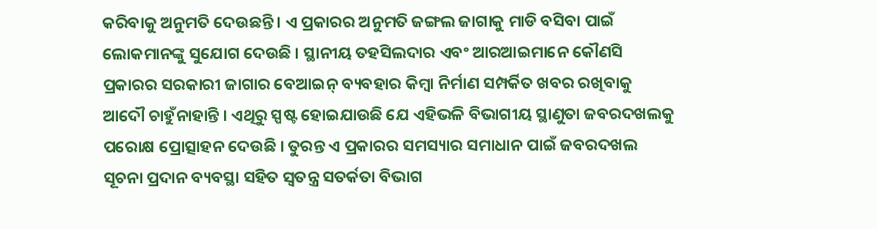କରିବାକୁ ଅନୁମତି ଦେଉଛନ୍ତି । ଏ ପ୍ରକାରର ଅନୁମତି ଜଙ୍ଗଲ ଜାଗାକୁ ମାଡି ବସିବା ପାଇଁ ଲୋକମାନଙ୍କୁ ସୁଯୋଗ ଦେଉଛି । ସ୍ଥାନୀୟ ତହସିଲଦାର ଏବଂ ଆରଆଇମାନେ କୌଣସି ପ୍ରକାରର ସରକାରୀ ଜାଗାର ବେଆଇନ୍ ବ୍ୟବହାର କିମ୍ବା ନିର୍ମାଣ ସମ୍ପର୍କିତ ଖବର ରଖିବାକୁ ଆଦୌ ଚାହୁଁନାହାନ୍ତି । ଏଥିରୁ ସ୍ପଷ୍ଟ ହୋଇଯାଉଛି ଯେ ଏହିଭଳି ବିଭାଗୀୟ ସ୍ଥାଣୁତା ଜବରଦଖଲକୁ ପରୋକ୍ଷ ପ୍ରୋତ୍ସାହନ ଦେଉଛି । ତୁରନ୍ତ ଏ ପ୍ରକାରର ସମସ୍ୟାର ସମାଧାନ ପାଇଁ ଜବରଦଖଲ ସୂଚନା ପ୍ରଦାନ ବ୍ୟବସ୍ଥା ସହିତ ସ୍ୱତନ୍ତ୍ର ସତର୍କତା ବିଭାଗ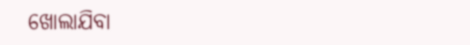ଖୋଲାଯିବା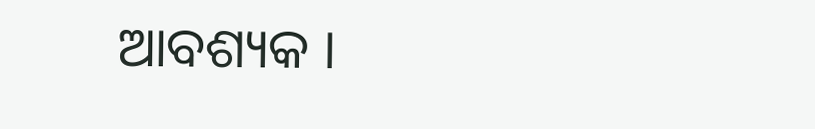ଆବଶ୍ୟକ ।